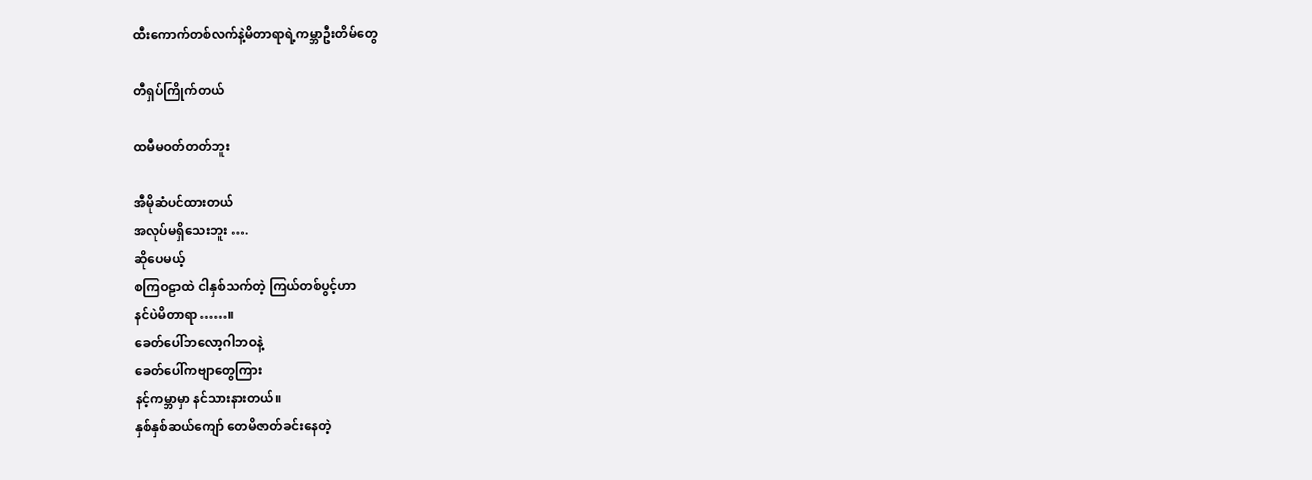ထီးကောက်တစ်လက်နဲ့မိတာရာရဲ့ကမ္ဘာဦးတိမ်တွေ

တီရှပ်ကြိုက်တယ်

ထမီမဝတ်တတ်ဘူး

အီမိုဆံပင်ထားတယ်
အလုပ်မရှိသေးဘူး ….
ဆိုပေမယ့်
စကြဝဠာထဲ ငါနှစ်သက်တဲ့ ကြယ်တစ်ပွင့်ဟာ
နင်ပဲမိတာရာ……။
ခေတ်ပေါ်ဘလော့ဂါဘဝနဲ့
ခေတ်ပေါ်ကဗျာတွေကြား
နင့်ကမ္ဘာမှာ နင်သားနားတယ်။
နှစ်နှစ်ဆယ်ကျော် တေမိဇာတ်ခင်းနေတဲ့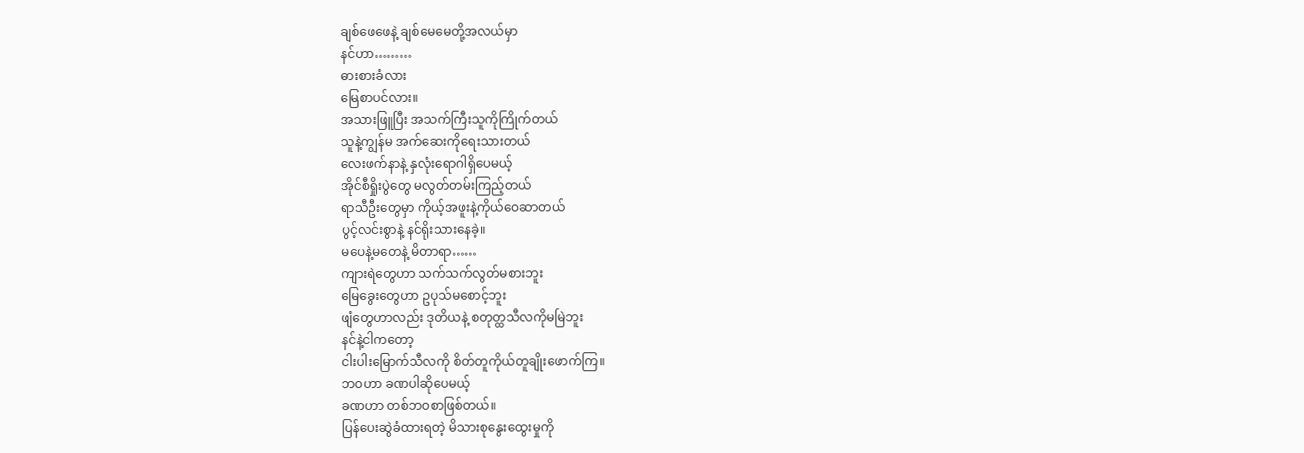ချစ်ဖေဖေနဲ့ ချစ်မေမေတို့အလယ်မှာ
နင်ဟာ………
ဓားစားခံလား
မြေစာပင်လား။
အသားဖြူပြီး အသက်ကြီးသူကိုကြိုက်တယ်
သူနဲ့ကျွန်မ အက်ဆေးကိုရေးသားတယ်
လေးဖက်နာနဲ့ နှလုံးရောဂါရှိပေမယ့်
အိုင်စီရှိုးပွဲတွေ မလွတ်တမ်းကြည့်တယ်
ရာသီဦးတွေမှာ ကိုယ့်အဖူးနဲ့ကိုယ်ဝေဆာတယ်
ပွင့်လင်းစွာနဲ့ နင်ရိုးသားနေခဲ့။
မပေနဲ့မတေနဲ့ မိတာရာ……
ကျားရဲတွေဟာ သက်သက်လွတ်မစားဘူး
မြေခွေးတွေဟာ ဥပုသ်မစောင့်ဘူး
ဖျံတွေဟာလည်း ဒုတိယနဲ့ စတုတ္ထသီလကိုမမြဲဘူး
နင်နဲ့ငါကတော့
ငါးပါးမြောက်သီလကို စိတ်တူကိုယ်တူချိုးဖောက်ကြ။
ဘဝဟာ ခဏပါဆိုပေမယ့်
ခဏဟာ တစ်ဘဝစာဖြစ်တယ်။
ပြန်ပေးဆွဲခံထားရတဲ့ မိသားစုနွေးထွေးမှုကို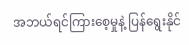အဘယ်ရင်ကြားစေ့မှုနဲ့ ပြန်ရွေးနိုင်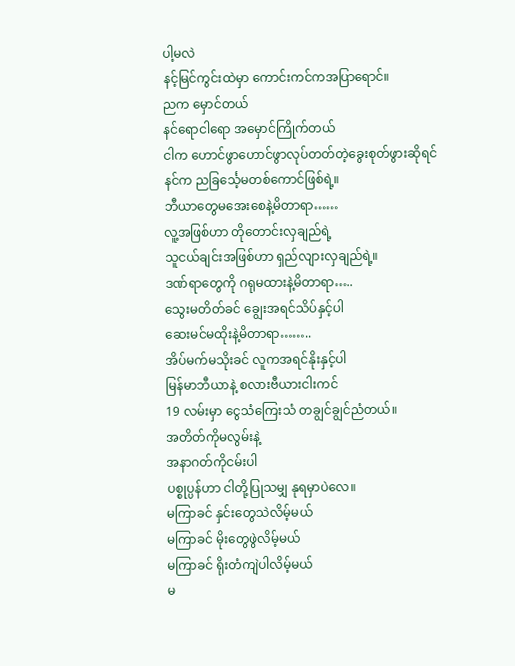ပါ့မလဲ
နင့်မြင်ကွင်းထဲမှာ ကောင်းကင်ကအပြာရောင်။
ညက မှောင်တယ်
နင်ရောငါရော အမှောင်ကြိုက်တယ်
ငါက ဟောင်ဖွာဟောင်ဖွာလုပ်တတ်တဲ့ခွေးစုတ်ဖွားဆိုရင်
နင်က ညခြင်္သေ့မတစ်ကောင်ဖြစ်ရဲ့။
ဘီယာတွေမအေးစေနဲ့မိတာရာ……
လူ့အဖြစ်ဟာ တိုတောင်းလှချည်ရဲ့
သူငယ်ချင်းအဖြစ်ဟာ ရှည်လျားလှချည်ရဲ့။
ဒဏ်ရာတွေကို ဂရုမထားနဲ့မိတာရာ…..
သွေးမတိတ်ခင် ချွေးအရင်သိပ်နှင့်ပါ
ဆေးမင်မထိုးနဲ့မိတာရာ……..
အိပ်မက်မသိုးခင် လူကအရင်နိုးနှင့်ပါ
မြန်မာဘီယာနဲ့ စလားဗီယားငါးကင်
19 လမ်းမှာ ငွေသံကြေးသံ တချွင်ချွင်ညံတယ်။
အတိတ်ကိုမလွမ်းနဲ့
အနာဂတ်ကိုငမ်းပါ
ပစ္စုပ္ပန်ဟာ ငါတို့ပြုသမျှ နုရမှာပဲလေ။
မကြာခင် နှင်းတွေသဲလိမ့်မယ်
မကြာခင် မိုးတွေဖွဲလိမ့်မယ်
မကြာခင် ရိုးတံကျဲပါလိမ့်မယ်
မ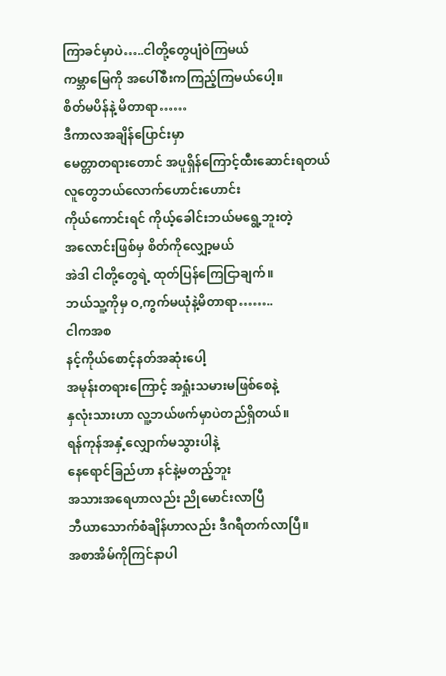ကြာခင်မှာပဲ…..ငါတို့တွေပျံဝဲကြမယ်
ကမ္ဘာမြေကို အပေါ်စီးကကြည့်ကြမယ်ပေါ့။
စိတ်မပိန်နဲ့ မိတာရာ……
ဒီကာလအချိန်ပြောင်းမှာ
မေတ္တာတရားတောင် အပူရှိန်ကြောင့်ထီးဆောင်းရတယ်
လူတွေဘယ်လောက်ဟောင်းဟောင်း
ကိုယ်ကောင်းရင် ကိုယ့်ခေါင်းဘယ်မရွေ့ဘူးတဲ့
အလောင်းဖြစ်မှ စိတ်ကိုလျှော့မယ်
အဲဒါ ငါတို့တွေရဲ့ ထုတ်ပြန်ကြေငြာချက်။
ဘယ်သူ့ကိုမှ ဝ,ကွက်မယုံနဲ့မိတာရာ……..
ငါကအစ
နင့်ကိုယ်စောင့်နတ်အဆုံးပေါ့
အမုန်းတရားကြောင့် အရှုံးသမားမဖြစ်စေနဲ့
နှလုံးသားဟာ လူ့ဘယ်ဖက်မှာပဲတည်ရှိတယ်။
ရန်ကုန်အနှံ့လျှောက်မသွားပါနဲ့
နေရောင်ခြည်ဟာ နင်နဲ့မတည့်ဘူး
အသားအရေဟာလည်း ညိုမောင်းလာပြီ
ဘီယာသောက်စံချိန်ဟာလည်း ဒီဂရီတက်လာပြီ။
အစာအိမ်ကိုကြင်နာပါ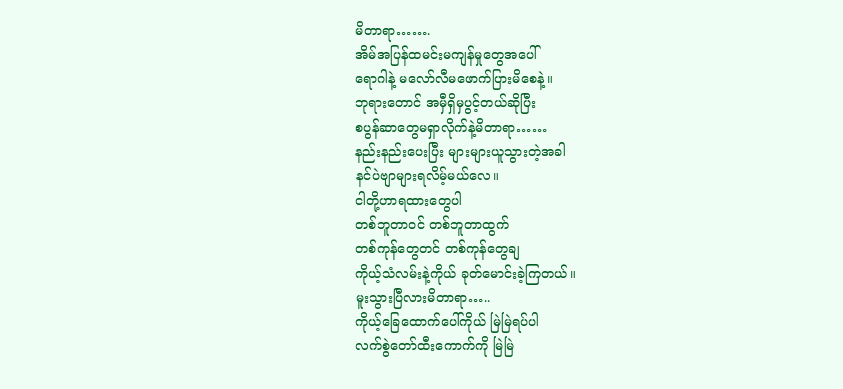မိတာရာ…….
အိမ်အပြန်ထမင်းမကျန်မှုတွေအပေါ်
ရောဂါနဲ့ မလော်လီမဖောက်ပြားမိစေနဲ့။
ဘုရားတောင် အမှီရှိမှပွင့်တယ်ဆိုပြီး
စပွန်ဆာတွေမရှာလိုက်နဲ့မိတာရာ……
နည်းနည်းပေးပြီး များများယူသွားတဲ့အခါ
နင်ပဲဗျာများရလိမ့်မယ်လေ။
ငါတို့ဟာရထားတွေပါ
တစ်ဘူတာဝင် တစ်ဘူတာထွက်
တစ်ကုန်တွေတင် တစ်ကုန်တွေချ
ကိုယ့်သံလမ်းနဲ့ကိုယ် ခုတ်မောင်းခဲ့ကြတယ်။
မူးသွားပြီလားမိတာရာ…..
ကိုယ့်ခြေထောက်ပေါ်ကိုယ် မြဲမြဲရပ်ပါ
လက်စွဲတော်ထီးကောက်ကို မြဲမြဲ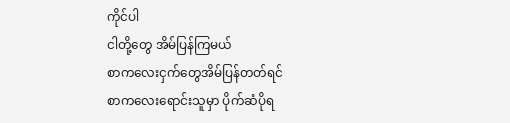ကိုင်ပါ
ငါတို့တွေ အိမ်ပြန်ကြမယ်
စာကလေးငှက်တွေအိမ်ပြန်တတ်ရင်
စာကလေးရောင်းသူမှာ ပိုက်ဆံပိုရ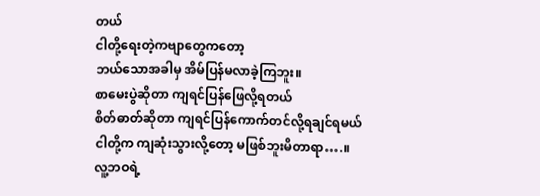တယ်
ငါတို့ရေးတဲ့ကဗျာတွေကတော့
ဘယ်သောအခါမှ အိမ်ပြန်မလာခဲ့ကြဘူး။
စာမေးပွဲဆိုတာ ကျရင်ပြန်ဖြေလို့ရတယ်
စိတ်ဓာတ်ဆိုတာ ကျရင်ပြန်ကောက်တင်လို့ရချင်ရမယ်
ငါတို့က ကျဆုံးသွားလို့တော့ မဖြစ်ဘူးမိတာရာ….။
လူ့ဘဝရဲ့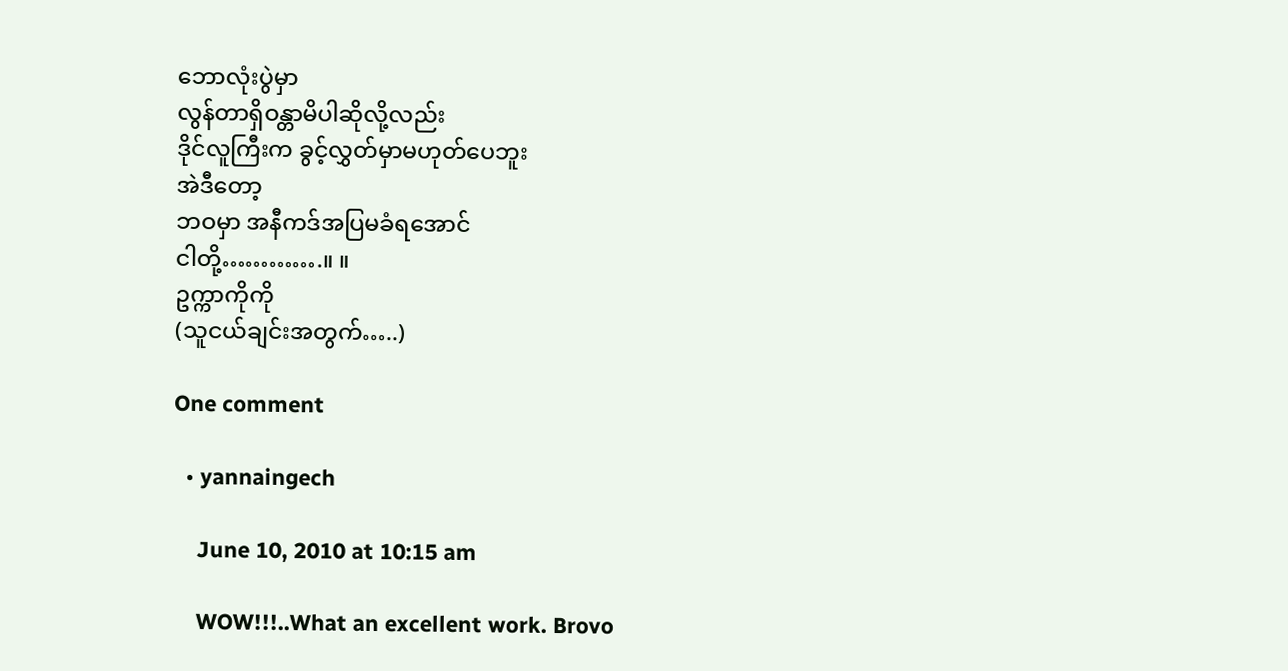ဘောလုံးပွဲမှာ
လွန်တာရှိဝန္တာမိပါဆိုလို့လည်း
ဒိုင်လူကြီးက ခွင့်လွှတ်မှာမဟုတ်ပေဘူး
အဲဒီတော့
ဘဝမှာ အနီကဒ်အပြမခံရအောင်
ငါတို့………….။ ။
ဥက္ကာကိုကို
(သူငယ်ချင်းအတွက်…..)

One comment

  • yannaingech

    June 10, 2010 at 10:15 am

    WOW!!!..What an excellent work. Brovo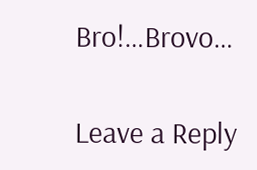Bro!…Brovo…

Leave a Reply